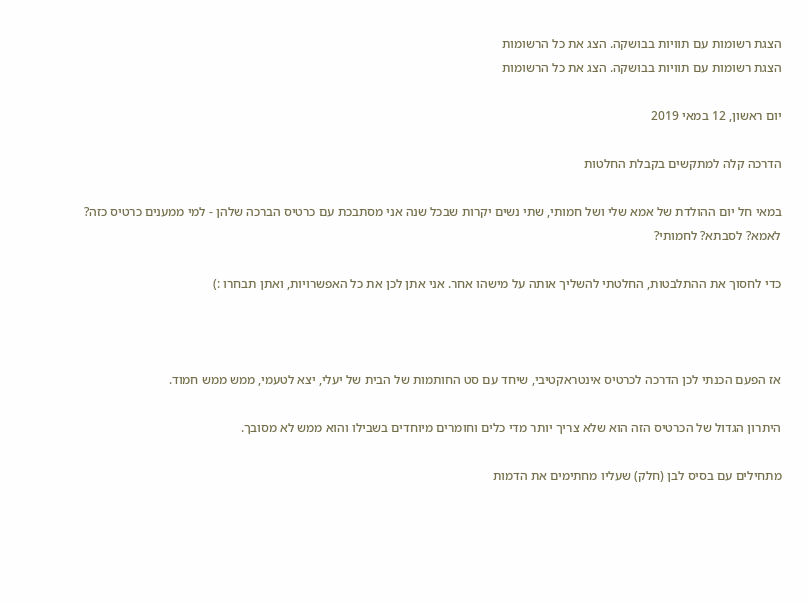הצגת רשומות עם תוויות בבושקה. הצג את כל הרשומות
הצגת רשומות עם תוויות בבושקה. הצג את כל הרשומות

יום ראשון, 12 במאי 2019

הדרכה קלה למתקשים בקבלת החלטות

במאי חל יום ההולדת של אמא שלי ושל חמותי, שתי נשים יקרות שבכל שנה אני מסתבכת עם כרטיס הברכה שלהן - למי ממענים כרטיס כזה? לאמא? לסבתא? לחמותי?

כדי לחסוך את ההתלבטות, החלטתי להשליך אותה על מישהו אחר. אני אתן לכן את כל האפשרויות, ואתן תבחרו :)



אז הפעם הכנתי לכן הדרכה לכרטיס אינטראקטיבי, שיחד עם סט החותמות של הבית של יעלי, יצא לטעמי, ממש ממש חמוד.

היתרון הגדול של הכרטיס הזה הוא שלא צריך יותר מדי כלים וחומרים מיוחדים בשבילו והוא ממש לא מסובך.

מתחילים עם בסיס לבן (חלק) שעליו מחתימים את הדמות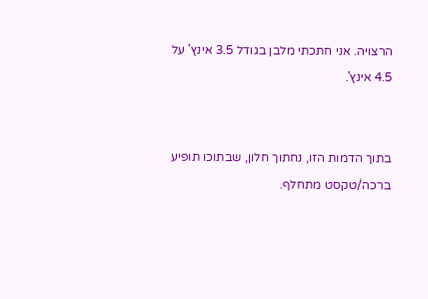הרצויה. אני חתכתי מלבן בגודל 3.5 אינץ' על 4.5 אינץ'.


בתוך הדמות הזו, נחתוך חלון, שבתוכו תופיע ברכה/טקסט מתחלף.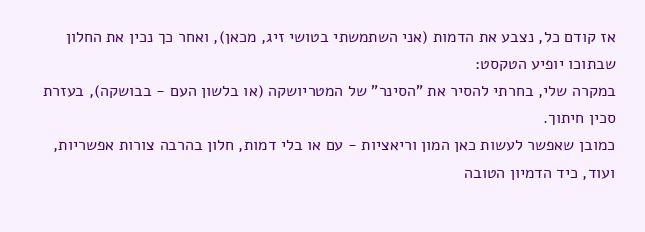אז קודם כל, נצבע את הדמות (אני השתמשתי בטושי זיג, מכאן), ואחר כך נכין את החלון שבתוכו יופיע הטקסט:
במקרה שלי, בחרתי להסיר את "הסינר" של המטריושקה (או בלשון העם - בבושקה), בעזרת סכין חיתוך.
כמובן שאפשר לעשות כאן המון וריאציות - עם או בלי דמות, חלון בהרבה צורות אפשריות, ועוד, כיד הדמיון הטובה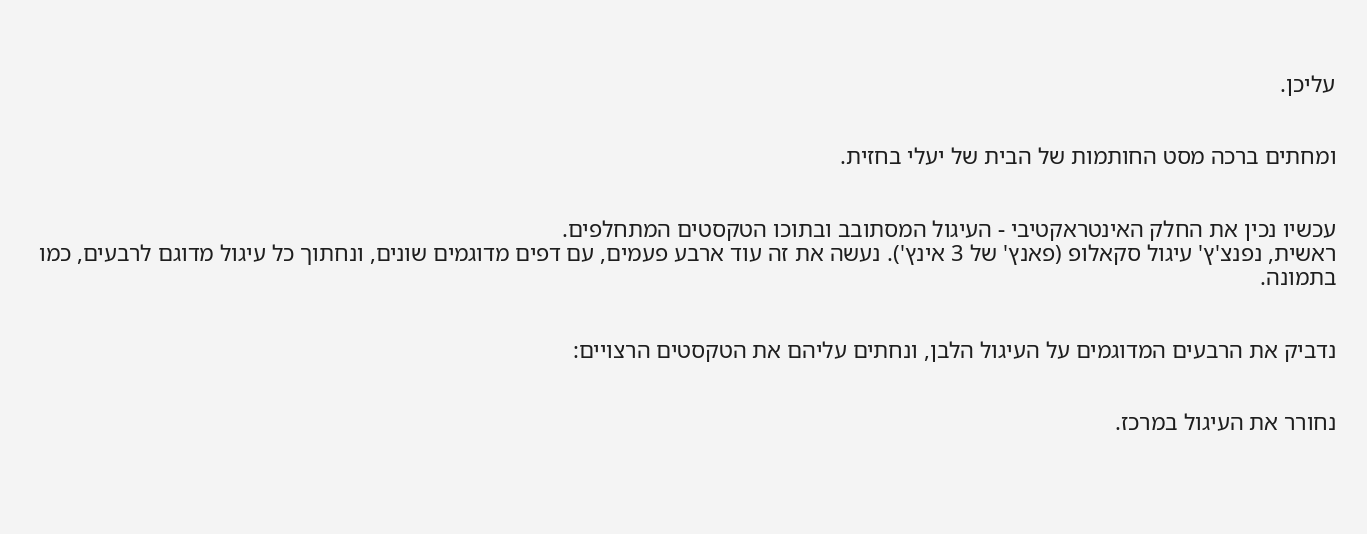עליכן.


ומחתים ברכה מסט החותמות של הבית של יעלי בחזית.


עכשיו נכין את החלק האינטראקטיבי - העיגול המסתובב ובתוכו הטקסטים המתחלפים.
ראשית, נפנצ'ץ' עיגול סקאלופ (פאנץ' של 3 אינץ'). נעשה את זה עוד ארבע פעמים, עם דפים מדוגמים שונים, ונחתוך כל עיגול מדוגם לרבעים, כמו בתמונה.


נדביק את הרבעים המדוגמים על העיגול הלבן, ונחתים עליהם את הטקסטים הרצויים:


נחורר את העיגול במרכז.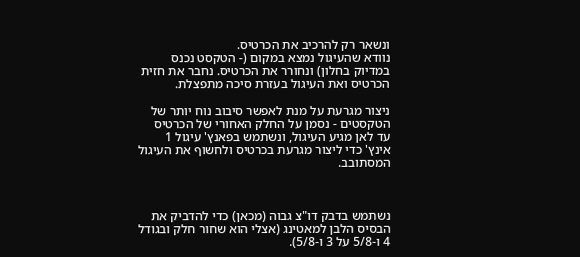ונשאר רק להרכיב את הכרטיס.
נוודא שהעיגול נמצא במקום (- הטקסט נכנס במדיוק בחלון) ונחורר את הכרטיס. נחבר את חזית הכרטיס ואת העיגול בעזרת סיכה מתפצלת.

ניצור מגרעת על מנת לאפשר סיבוב נוח יותר של הטקסטים - נסמן על החלק האחורי של הכרטיס עד לאן מגיע העיגול, ונשתמש בפאנץ' עיגול 1 אינץ' כדי ליצור מגרעת בכרטיס ולחשוף את העיגול המסתובב.



נשתמש בדבק דו"צ גבוה (מכאן) כדי להדביק את הבסיס הלבן למאטינג (אצלי הוא שחור חלק ובגודל 4 ו-5/8 על 3 ו-5/8).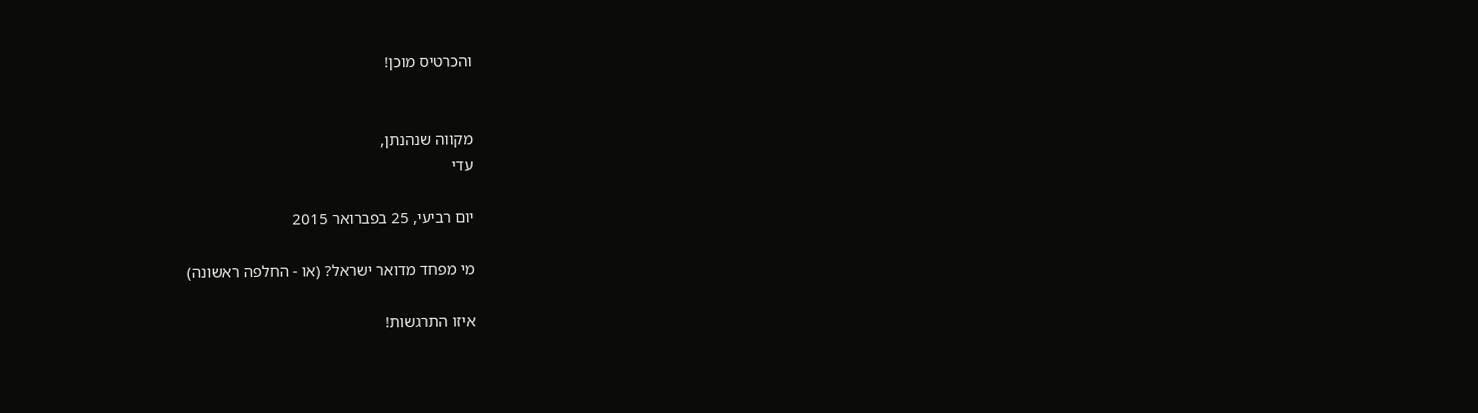והכרטיס מוכן!


מקווה שנהנתן,
עדי

יום רביעי, 25 בפברואר 2015

מי מפחד מדואר ישראל? (או - החלפה ראשונה)

איזו התרגשות!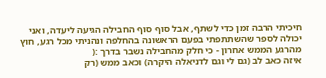חיכיתי הרבה זמן כדי לשתף, אבל סוף סוף החבילה הגיעה ליעדה, ואני יכולה לספר שהשתתפתי בפעם הראשונה בהחלפה ונהניתי מכל רגע, חוץ מהרגע הממש אחרון - כי חלק מהחבילה נשבר בדרך :(
איזה כאב לב (גם לי וגם לדניאלה היקרה) וכאב ממש (רק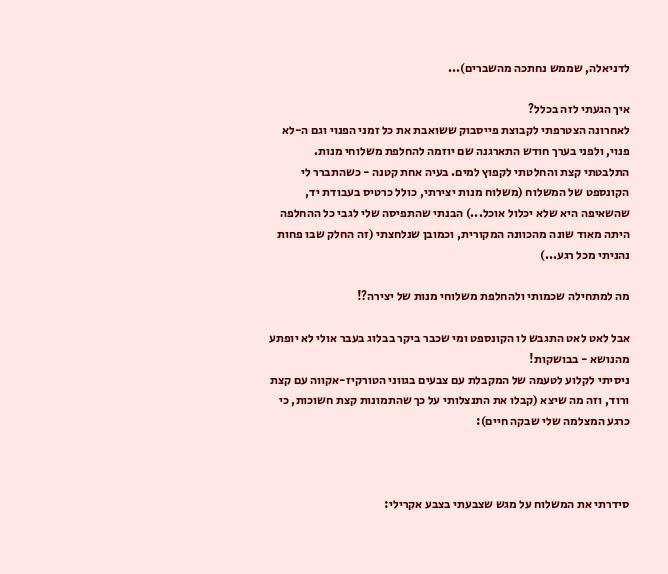לדניאלה, שממש נחתכה מהשברים)...

איך הגעתי לזה בכלל?
לאחרונה הצטרפתי לקבוצת פייסבוק ששואבת את כל זמני הפנוי וגם ה-לא פנוי, ולפני בערך חודש התארגנה שם יוזמה להחלפת משלוחי מנות.
התלבטתי קצת והחלטתי לקפוץ למים. בעיה אחת קטנה - כשהתברר לי הקונספט של המשלוח (משלוח מנות יצירתי, כולל כרטיס בעבודת יד, שהשאיפה היא שלא יכלול אוכל...) הבנתי שהתפיסה שלי לגבי כל ההחלפה היתה מאוד שונה מהכוונה המקורית, וכמובן שנלחצתי (זה החלק שבו פחות נהניתי מכל רגע...)

מה למתחילה שכמותי ולהחלפת משלוחי מנות של יצירה?!

אבל לאט לאט התגבש לו הקונספט ומי שכבר ביקר בבלוג בעבר אולי לא יופתע מהנושא - בבושקות!
ניסיתי לקלוע לטעמה של המקבלת עם צבעים בגווני הטורקיז-אקווה עם קצת ורוד, וזה מה שיצא (קבלו את התנצלותי על כך שהתמונות קצת חשוכות, כי כרגע המצלמה שלי שבקה חיים):



סידרתי את המשלוח על מגש שצבעתי בצבע אקרילי: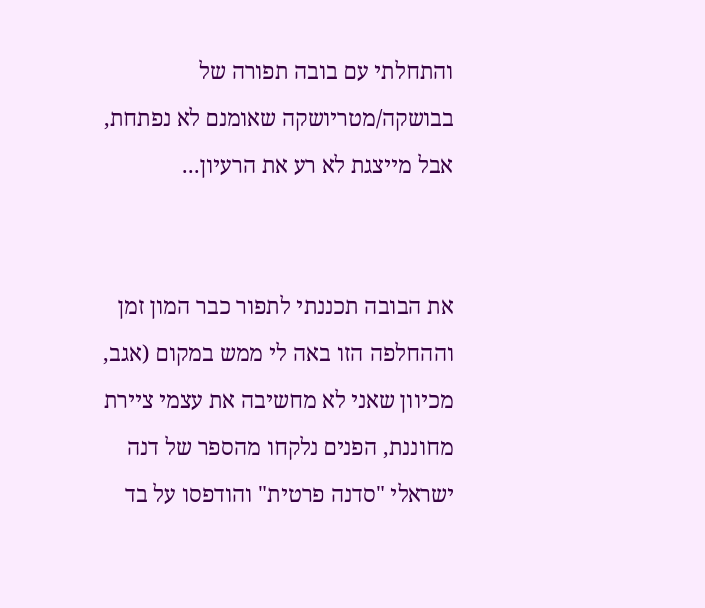והתחלתי עם בובה תפורה של בבושקה/מטריושקה שאומנם לא נפתחת, אבל מייצגת לא רע את הרעיון...


את הבובה תכננתי לתפור כבר המון זמן וההחלפה הזו באה לי ממש במקום (אגב, מכיוון שאני לא מחשיבה את עצמי ציירת מחוננת, הפנים נלקחו מהספר של דנה ישראלי "סדנה פרטית" והודפסו על בד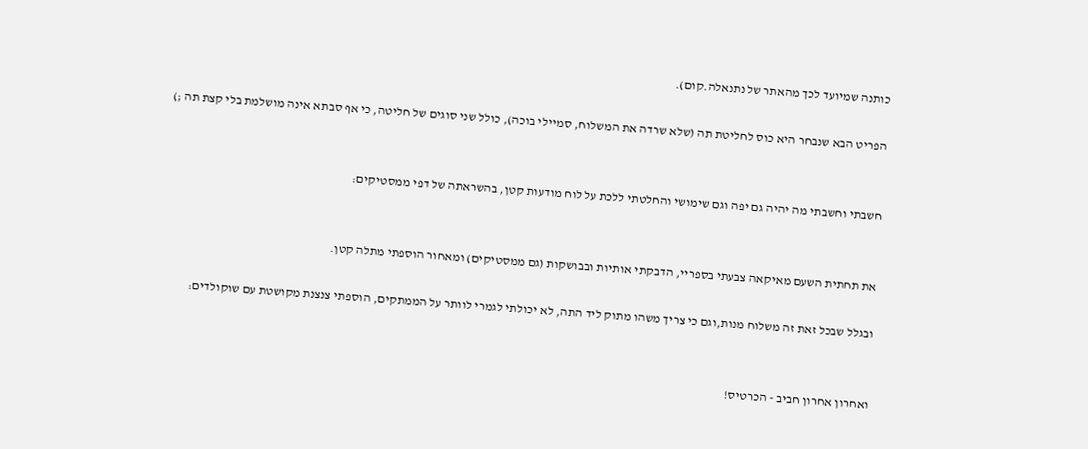כותנה שמיועד לכך מהאתר של נתנאלה.קום).

הפריט הבא שנבחר היא כוס לחליטת תה (שלא שרדה את המשלוח, סמיילי בוכה), כולל שני סוגים של חליטה, כי אף סבתא אינה מושלמת בלי קצת תה ;)


חשבתי וחשבתי מה יהיה גם יפה וגם שימושי והחלטתי ללכת על לוח מודעות קטן, בהשראתה של דפי ממסטיקים:


את תחתית השעם מאיקאה צבעתי בספריי, הדבקתי אותיות ובבושקות (גם ממסטיקים) ומאחור הוספתי מתלה קטן.

ובגלל שבכל זאת זה משלוח מנות,וגם כי צריך משהו מתוק ליד התה, לא יכולתי לגמרי לוותר על הממתקים, הוספתי צנצנת מקושטת עם שוקולדים:


ואחרון אחרון חביב - הכרטיס!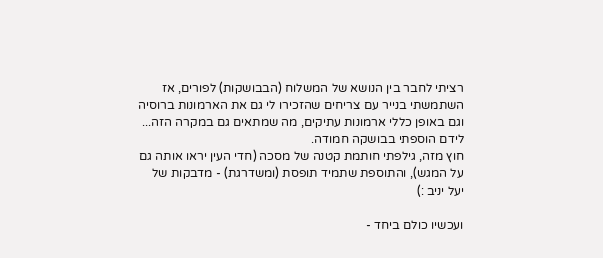רציתי לחבר בין הנושא של המשלוח (הבבושקות) לפורים, אז השתמשתי בנייר עם צריחים שהזכירו לי גם את הארמונות ברוסיה וגם באופן כללי ארמונות עתיקים, מה שמתאים גם במקרה הזה... לידם הוספתי בבושקה חמודה.
חוץ מזה, גילפתי חותמת קטנה של מסכה (חדי העין יראו אותה גם על המגש), והתוספת שתמיד תופסת (ומשדרגת) - מדבקות של יעל יניב :)

ועכשיו כולם ביחד -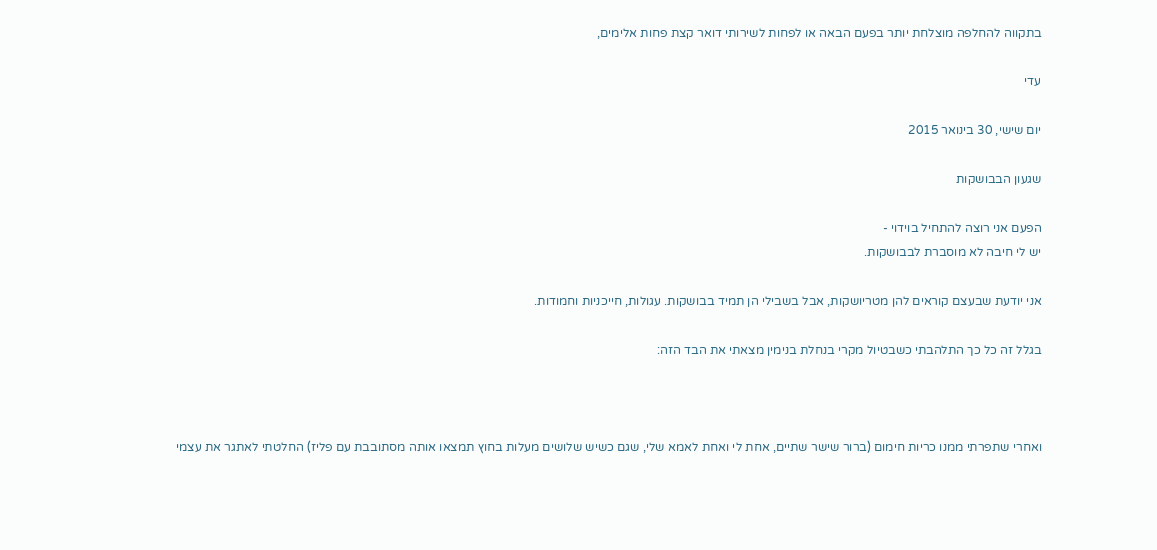בתקווה להחלפה מוצלחת יותר בפעם הבאה או לפחות לשירותי דואר קצת פחות אלימים,

עדי

יום שישי, 30 בינואר 2015

שגעון הבבושקות

הפעם אני רוצה להתחיל בוידוי -
יש לי חיבה לא מוסברת לבבושקות.

אני יודעת שבעצם קוראים להן מטריושקות, אבל בשבילי הן תמיד בבושקות. עגולות, חייכניות וחמודות.

בגלל זה כל כך התלהבתי כשבטיול מקרי בנחלת בנימין מצאתי את הבד הזה:



ואחרי שתפרתי ממנו כריות חימום (ברור שישר שתיים, אחת לי ואחת לאמא שלי, שגם כשיש שלושים מעלות בחוץ תמצאו אותה מסתובבת עם פליז) החלטתי לאתגר את עצמי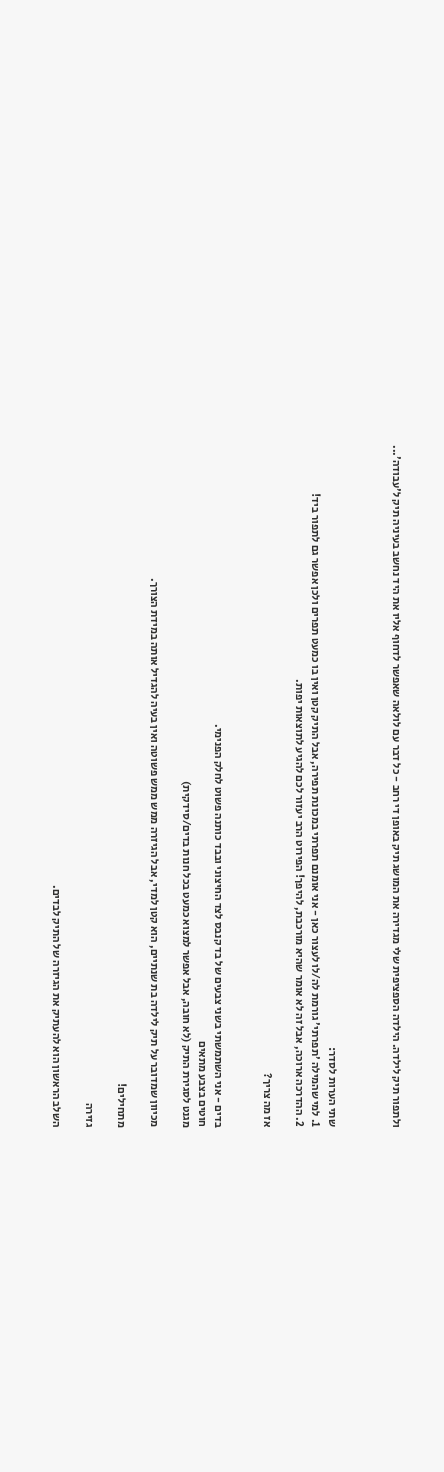ולתפור תיק לילדה. הילדה הספציפית שלי מגדירה את המושג תיק באופן די רחב - כל דבר עם לולאה שאפשר לדחוף אליו את היד נחשב בעיניה תיק ל'עבודה'...



שתי הערות לסדר:
1. למי שהמילה 'תפרתי' גורמת לה/לו לעצור כאן - אני אומנם תפרתי במכונת תפירה, אבל התיק קטן ואין בו כמעט תפרים ולכן אפשר גם לתפור ביד!
2. ההדרכה ארוכה, אבל זה לא אומר שהיא מורכבת, להיפך! הפירוט הרב יעזור לכם להגיע לתוצאות יפות.

אז מה צריך?


בדים - אני השתמשתי בשני צבעים של בד קנבס לצד החיצוני ובבד כותנה פשוט לחלק הפנימי.
חוטים בצבע מתאים
מגנט לסגירת התיק (לא חובה, אבל אפשר למצוא כמעט בכל חנות בדים/סידקית)

מכיוון שמדובר על תיק לילדה בת שנתיים, הוא קטן למדי, אבל הגיזרה ממש ממש פשוטה ואין בעיה להגדיל אותה במידת הצורך.

מתחילים!

גזירה

השלב הראשון הוא להעתיק את הגיזרה של התיק לבדים.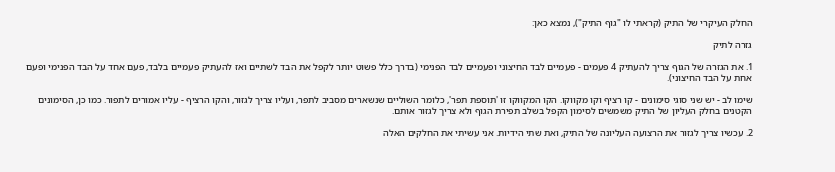החלק העיקרי של התיק (קראתי לו "גוף התיק"), נמצא כאן:

גזרה לתיק

1. את הגזרה של הגוף צריך להעתיק 4 פעמים - פעמיים לבד החיצוני ופעמיים לבד הפנימי (בדרך כלל פשוט יותר לקפל את הבד לשתיים ואז להעתיק פעמיים בלבד, פעם אחד על הבד הפנימי ופעם אחת על הבד החיצוני).

שימו לב - יש שני סוגי סימונים - קו רציף וקו מקווקו. הקו המקווקו זו 'תוספת תפר', כלומר השוליים שנשארים מסביב לתפר, ועליו צריך לגזור, והקו הרציף - עליו אמורים לתפור. כמו כן, הסימונים הקטנים בחלק העליון של התיק משמשים לסימון הקפל בשלב תפירת הגוף ולא צריך לגזור אותם.

2. עכשיו צריך לגזור את הרצועה העליונה של התיק, ואת שתי הידיות. אני עשיתי את החלקים האלה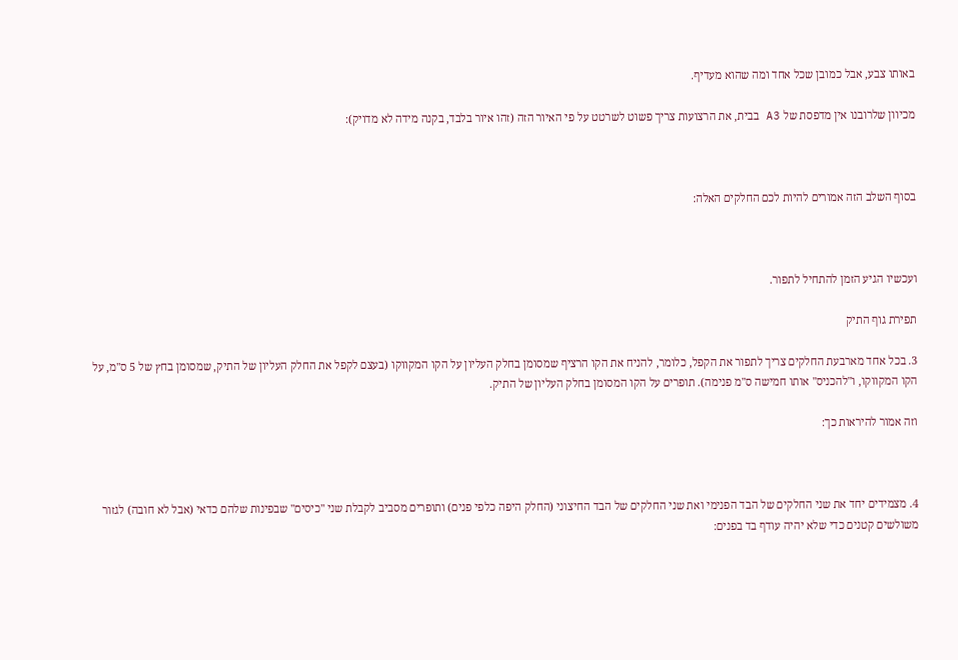באותו צבע, אבל כמובן שכל אחד ומה שהוא מעדיף.

מכיוון שלרובנו אין מדפסת של A3 בבית, את הרצועות צריך פשוט לשרטט על פי האיור הזה (זהו איור בלבד, בקנה מידה לא מדויק):



בסוף השלב הזה אמורים להיות לכם החלקים האלה:



ועכשיו הגיע הזמן להתחיל לתפור.

תפירת גוף התיק

3. בכל אחד מארבעת החלקים צריך לתפור את הקפל, כלומר, להניח את הקו הרציף שמסומן בחלק העליון על הקו המקווקו (בעצם לקפל את החלק העליון של התיק, שמסומן בחץ של 5 ס"מ, על הקו המקווקו, ו"להכניס" אותו חמישה ס"מ פנימה). תופרים על הקו המסומן בחלק העליון של התיק.

וזה אמור להיראות כך:



4. מצמידים יחד את שני החלקים של הבד הפנימי ואת שני החלקים של הבד החיצוני (החלק היפה כלפי פנים) ותופרים מסביב לקבלת שני "כיסים" שבפינות שלהם כדאי (אבל לא חובה) לגזור משולשים קטנים כדי שלא יהיה עודף בד בפנים: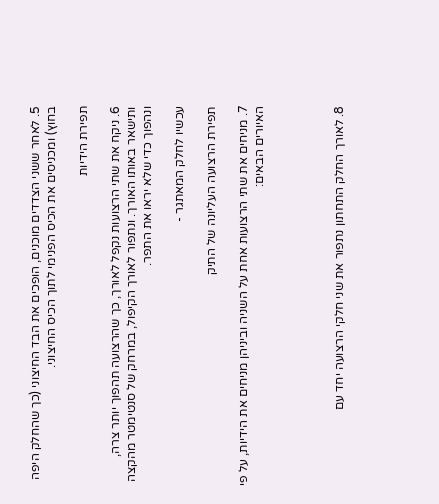5. לאחר ששני הצדדים מוכנים, הופכים את הבד החיצוני (כך שהחלק היפה בחוץ) ומכניסים את הכיס הפנימי לתוך הכיס החיצוני.

תפירת הידיות

6. ניקח את שתי הרצועות נקפל לאורך, כך שהרצועה תהפוך יותר צרה, ותישאר באותו האורך. ונתפור לאורך הקיפול, במרחק של סנטימטר מהקצה ונהפוך כדי שלא יראו את התפר.

עכשיו לחלק המאתגר -

תפירת הרצועה העליונה של התיק

7. מניחים את שתי הרצועות אחת על השניה וביניהן מניחים את הידיות, על פי האיורים הבאים:




8. לאורך החלק התחתון נתפור את שני חלקי הרצועה יחד עם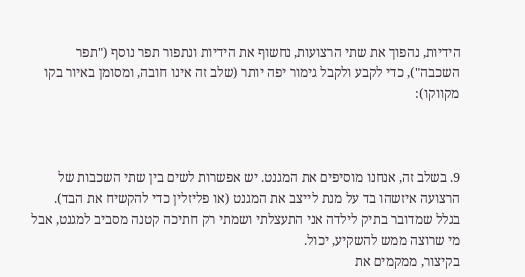הידיות, נהפוך את שתי הרצועות, נחשוף את הידיות ונתפור תפר נוסף ("תפר השכבה"), כדי לקבע ולקבל גימור יפה יותר (שלב זה אינו חובה, ומסומן באיור בקו מקווקו):



9. בשלב זה, אנחנו מוסיפים את המגנט. יש אפשרות לשים בין שתי השכבות של הרצועה איזשהו בד על מנת לייצב את המגנט (או פליזלין כדי להקשיח את הבד). בגלל שמדובר בתיק לילדה אני התעצלתי ושמתי רק חתיכה קטנה מסביב למגנט, אבל מי שרוצה ממש להשקיע, יכול.
בקיצור, ממקמים את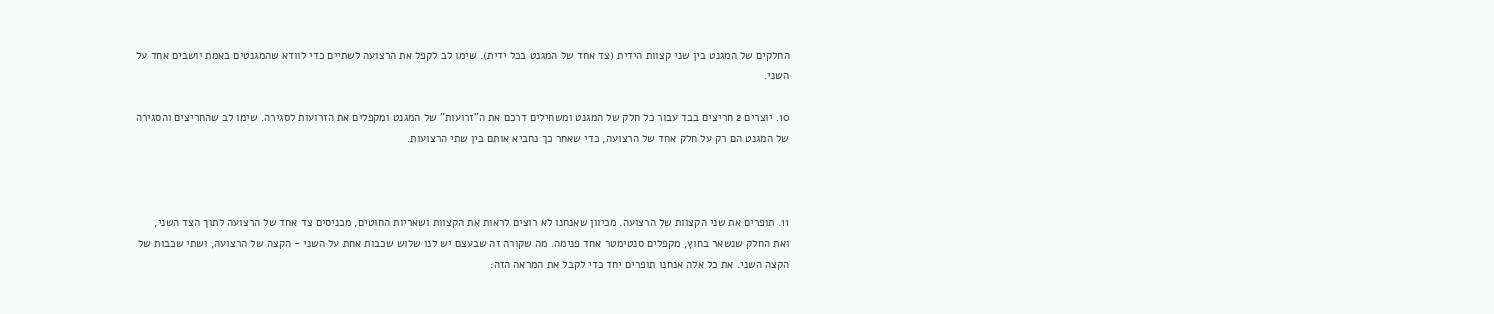החלקים של המגנט בין שני קצוות הידית (צד אחד של המגנט בכל ידית). שימו לב לקפל את הרצועה לשתיים כדי לוודא שהמגנטים באמת יושבים אחד על השני.

10. יוצרים 2 חריצים בבד עבור כל חלק של המגנט ומשחילים דרכם את ה"זרועות" של המגנט ומקפלים את הזרועות לסגירה. שימו לב שהחריצים והסגירה של המגנט הם רק על חלק אחד של הרצועה, כדי שאחר כך נחביא אותם בין שתי הרצועות.



11. תופרים את שני הקצוות של הרצועה. מכיוון שאנחנו לא רוצים לראות את הקצוות ושאריות החוטים, מכניסים צד אחד של הרצועה לתוך הצד השני, ואת החלק שנשאר בחוץ, מקפלים סנטימטר אחד פנימה. מה שקורה זה שבעצם יש לנו שלוש שכבות אחת על השני - הקצה של הרצועה, ושתי שכבות של הקצה השני. את כל אלה אנחנו תופרים יחד כדי לקבל את המראה הזה: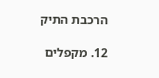הרכבת התיק

12. מקפלים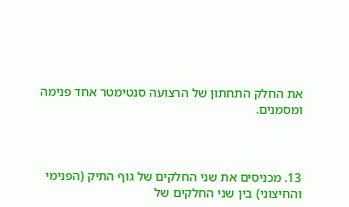את החלק התחתון של הרצועה סנטימטר אחד פנימה ומסמנים.



13. מכניסים את שני החלקים של גוף התיק (הפנימי והחיצוני) בין שני החלקים של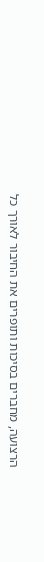הרצועה, מחברים בסיכות ותופרים את החיבור לאורך כל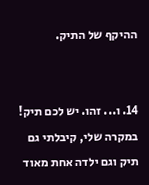ההיקף של התיק.


14. ו... זהו. יש לכם תיק! במקרה שלי, קיבלתי גם תיק וגם ילדה אחת מאוד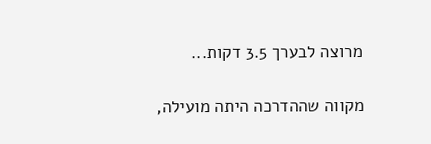מרוצה לבערך 3.5 דקות...

מקווה שההדרכה היתה מועילה,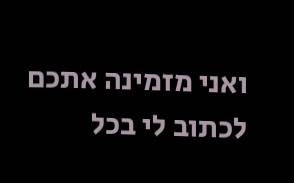ואני מזמינה אתכם לכתוב לי בכל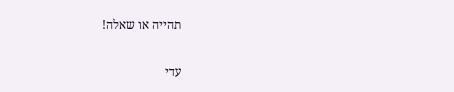תהייה או שאלה!

עדי